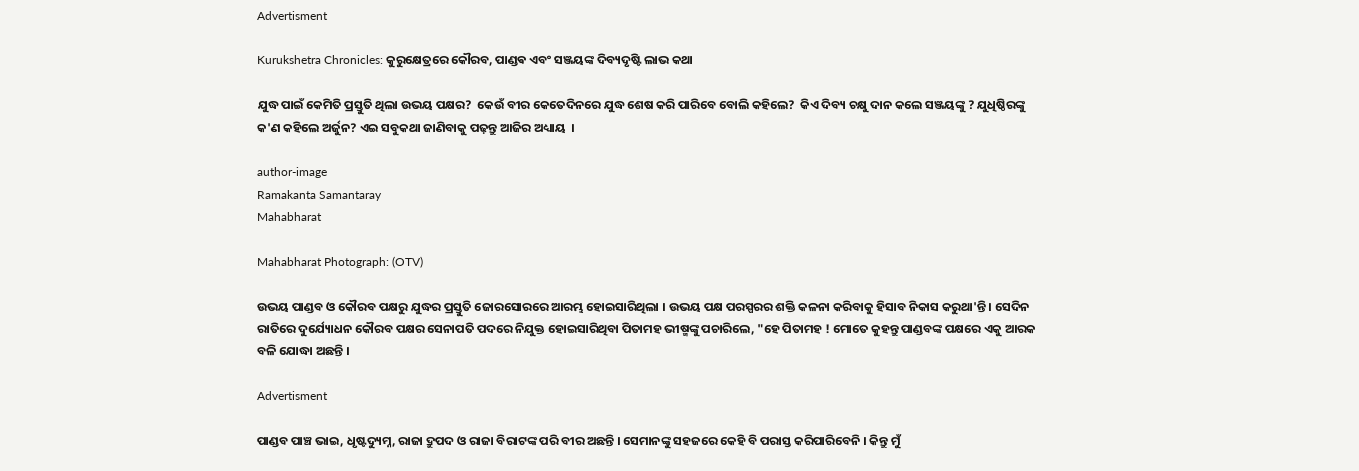Advertisment

Kurukshetra Chronicles: କୁରୁକ୍ଷେତ୍ରରେ କୌରବ, ପାଣ୍ଡଵ ଏବଂ ସଞ୍ଜୟଙ୍କ ଦିବ୍ୟଦୃଷ୍ଟି ଲାଭ କଥା

ଯୁଦ୍ଧ ପାଇଁ କେମିତି ପ୍ରସ୍ତୁତି ଥିଲା ଉଭୟ ପକ୍ଷର?  କେଉଁ ବୀର କେତେଦିନରେ ଯୁଦ୍ଧ ଶେଷ କରି ପାରିବେ ବୋଲି କହିଲେ?  କିଏ ଦିବ୍ୟ ଚକ୍ଷୁ ଦାନ କଲେ ସଞ୍ଜୟଙ୍କୁ ? ଯୁଧିଷ୍ଠିରଙ୍କୁ କ'ଣ କହିଲେ ଅର୍ଜୁନ? ଏଇ ସବୁକଥା ଜାଣିବାକୁ ପଢ଼ନ୍ତୁ ଆଜିର ଅଧ୍ୟାୟ  ।

author-image
Ramakanta Samantaray
Mahabharat

Mahabharat Photograph: (OTV)

ଉଭୟ ପାଣ୍ଡବ ଓ କୌରବ ପକ୍ଷରୁ ଯୁଦ୍ଧର ପ୍ରସ୍ତୁତି ଜୋରସୋରରେ ଆରମ୍ଭ ହୋଇସାରିଥିଲା । ଉଭୟ ପକ୍ଷ ପରସ୍ପରର ଶକ୍ତି କଳନା କରିବାକୁ ହିସାବ ନିକାସ କରୁଥା'ନ୍ତି । ସେଦିନ ରାତିରେ ଦୁର୍ଯ୍ୟୋଧନ କୌରବ ପକ୍ଷର ସେନାପତି ପଦରେ ନିଯୁକ୍ତ ହୋଇସାରିଥିବା ପିତାମହ ଭୀଷ୍ମଙ୍କୁ ପଚାରିଲେ, "ହେ ପିତାମହ ! ମୋତେ କୁହନ୍ତୁ ପାଣ୍ଡବଙ୍କ ପକ୍ଷରେ ଏକୁ ଆରକ ବଳି ଯୋଦ୍ଧା ଅଛନ୍ତି ।

Advertisment

ପାଣ୍ଡବ ପାଞ୍ଚ ଭାଇ, ଧୃଷ୍ଟଦ୍ୟୁମ୍ନ, ରାଜା ଦ୍ରୁପଦ ଓ ରାଜା ବିରାଟଙ୍କ ପରି ବୀର ଅଛନ୍ତି । ସେମାନଙ୍କୁ ସହଜରେ କେହି ବି ପରାସ୍ତ କରିପାରିବେନି । କିନ୍ତୁ ମୁଁ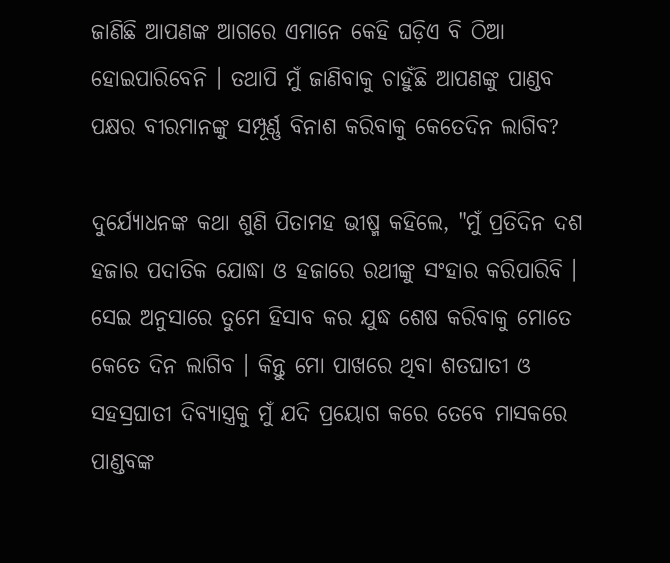ଜାଣିଛି ଆପଣଙ୍କ ଆଗରେ ଏମାନେ କେହି ଘଡ଼ିଏ ବି ଠିଆ ହୋଇପାରିବେନି । ତଥାପି ମୁଁ ଜାଣିବାକୁ ଚାହୁଁଛି ଆପଣଙ୍କୁ ପାଣ୍ଡବ ପକ୍ଷର ବୀରମାନଙ୍କୁ ସମ୍ପୂର୍ଣ୍ଣ ବିନାଶ କରିବାକୁ କେତେଦିନ ଲାଗିବ?

ଦୁର୍ଯ୍ୟୋଧନଙ୍କ କଥା ଶୁଣି ପିତାମହ ଭୀଷ୍ମ କହିଲେ, "ମୁଁ ପ୍ରତିଦିନ ଦଶ ହଜାର ପଦାତିକ ଯୋଦ୍ଧା ଓ ହଜାରେ ରଥୀଙ୍କୁ ସଂହାର କରିପାରିବି । ସେଇ ଅନୁସାରେ ତୁମେ ହିସାବ କର ଯୁଦ୍ଧ ଶେଷ କରିବାକୁ ମୋତେ କେତେ ଦିନ ଲାଗିବ । କିନ୍ତୁ ମୋ ପାଖରେ ଥିବା ଶତଘାତୀ ଓ ସହସ୍ରଘାତୀ ଦିବ୍ୟାସ୍ତ୍ରକୁ ମୁଁ ଯଦି ପ୍ରୟୋଗ କରେ ତେବେ ମାସକରେ ପାଣ୍ଡବଙ୍କ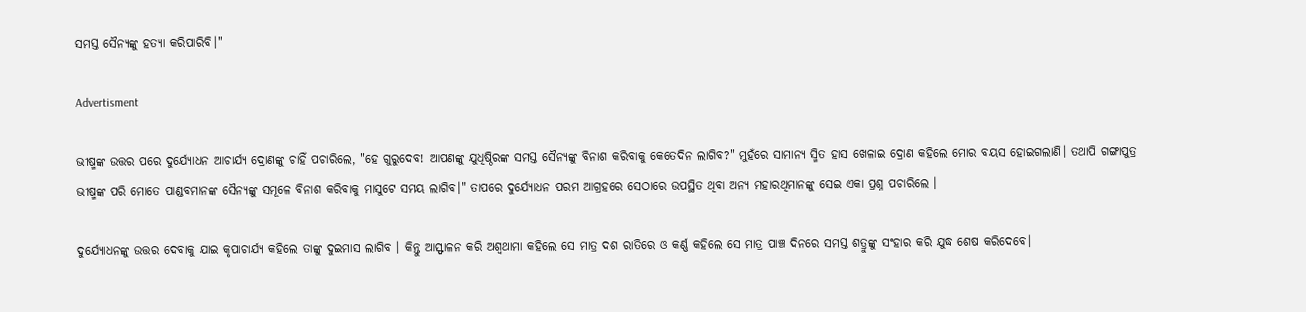ସମସ୍ତ ସୈନ୍ୟଙ୍କୁ ହତ୍ୟା କରିପାରିବି।"

Advertisment

ଭୀଷ୍ମଙ୍କ ଉତ୍ତର ପରେ ଦୁର୍ଯ୍ୟୋଧନ ଆଚାର୍ଯ୍ୟ ଦ୍ରୋଣଙ୍କୁ ଚାହିଁ ପଚାରିଲେ, "ହେ ଗୁରୁଦେବ! ଆପଣଙ୍କୁ ଯୁଧିଷ୍ଠିରଙ୍କ ସମସ୍ତ ସୈନ୍ୟଙ୍କୁ ବିନାଶ କରିବାକୁ କେତେଦିନ ଲାଗିବ?" ମୁହଁରେ ସାମାନ୍ୟ ସ୍ମିତ ହାସ ଖେଳାଇ ଦ୍ରୋଣ କହିଲେ ମୋର ବୟସ ହୋଇଗଲାଣି। ତଥାପି ଗଙ୍ଗାପୁତ୍ର ଭୀଷ୍ମଙ୍କ ପରି ମୋତେ ପାଣ୍ଡବମାନଙ୍କ ସୈନ୍ୟଙ୍କୁ ସମୂଳେ ବିନାଶ କରିବାକୁ ମାସୁଟେ ସମୟ ଲାଗିବ।" ତାପରେ ଦୁର୍ଯ୍ୟୋଧନ ପରମ ଆଗ୍ରହରେ ସେଠାରେ ଉପସ୍ଥିତ ଥିବା ଅନ୍ୟ ମହାରଥିମାନଙ୍କୁ ସେଇ ଏକା ପ୍ରଶ୍ନ ପଚାରିଲେ ।

ଦୁର୍ଯ୍ୟୋଧନଙ୍କୁ ଉତ୍ତର ଦେବାକୁ ଯାଇ କୃପାଚାର୍ଯ୍ୟ କହିଲେ ତାଙ୍କୁ ଦୁଇମାସ ଲାଗିବ । କିନ୍ତୁ ଆସ୍ଫାଳନ କରି ଅଶ୍ୱଥାମା କହିଲେ ସେ ମାତ୍ର ଦଶ ରାତିରେ ଓ କର୍ଣ୍ଣ କହିଲେ ସେ ମାତ୍ର ପାଞ୍ଚ ଦିନରେ ସମସ୍ତ ଶତ୍ରୁଙ୍କୁ ସଂହାର କରି ଯୁଦ୍ଧ ଶେଷ କରିଦେବେ।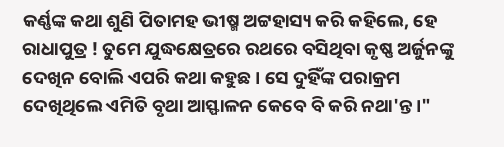କର୍ଣ୍ଣଙ୍କ କଥା ଶୁଣି ପିତାମହ ଭୀଷ୍ମ ଅଟ୍ଟହାସ୍ୟ କରି କହିଲେ, ହେ ରାଧାପୁତ୍ର ! ତୁମେ ଯୁଦ୍ଧକ୍ଷେତ୍ରରେ ରଥରେ ବସିଥିବା କୃଷ୍ଣ ଅର୍ଜୁନଙ୍କୁ ଦେଖିନ ବୋଲି ଏପରି କଥା କହୁଛ । ସେ ଦୁହିଁଙ୍କ ପରାକ୍ରମ ଦେଖିଥିଲେ ଏମିତି ବୃଥା ଆସ୍ଫାଳନ କେବେ ବି କରି ନଥା'ନ୍ତ ।"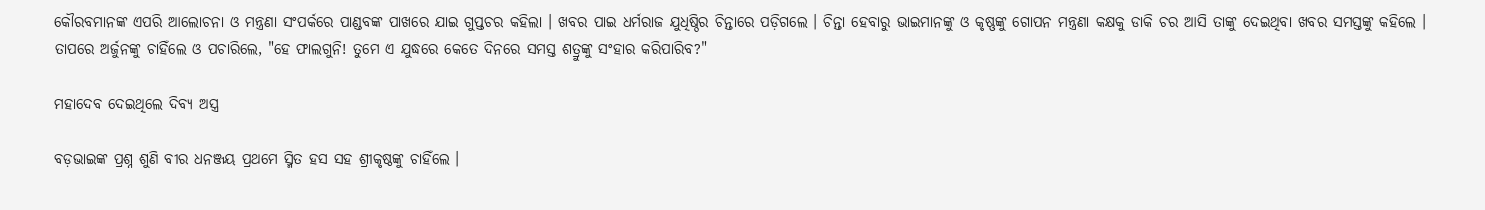କୌରବମାନଙ୍କ ଏପରି ଆଲୋଚନା ଓ ମନ୍ତ୍ରଣା ସଂପର୍କରେ ପାଣ୍ଡବଙ୍କ ପାଖରେ ଯାଇ ଗୁପ୍ତଚର କହିଲା । ଖବର ପାଇ ଧର୍ମରାଜ ଯୁଧିଷ୍ଠିର ଚିନ୍ତାରେ ପଡ଼ିଗଲେ । ଚିନ୍ତା ହେବାରୁ ଭାଇମାନଙ୍କୁ ଓ କୃଷ୍ଣଙ୍କୁ ଗୋପନ ମନ୍ତ୍ରଣା କକ୍ଷକୁ ଡାକି ଚର ଆସି ତାଙ୍କୁ ଦେଇଥିବା ଖବର ସମସ୍ତଙ୍କୁ କହିଲେ । ତାପରେ ଅର୍ଜୁନଙ୍କୁ ଚାହିଁଲେ ଓ ପଚାରିଲେ, "ହେ ଫାଲଗୁନି! ତୁମେ ଏ ଯୁଦ୍ଧରେ କେତେ ଦିନରେ ସମସ୍ତ ଶତ୍ରୁଙ୍କୁ ସଂହାର କରିପାରିବ?"

ମହାଦେବ ଦେଇଥିଲେ ଦିବ୍ୟ ଅସ୍ତ୍ର

ବଡ଼ଭାଇଙ୍କ ପ୍ରଶ୍ନ ଶୁଣି ବୀର ଧନଞ୍ଜୟ ପ୍ରଥମେ ସ୍ମିତ ହସ ସହ ଶ୍ରୀକୃଷ୍ଠଙ୍କୁ ଚାହିଁଲେ ।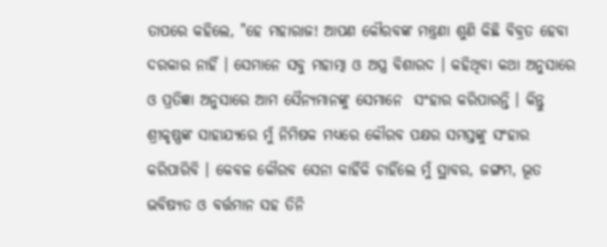ତାପରେ କହିଲେ, "ହେ ମହାରାଜ! ଆପଣ କୌରବଙ୍କ ମନ୍ତ୍ରଣା ଶୁଣି କିଛି ବିବ୍ରତ ହେବା ଦରକାର ନାହିଁ । ସେମାନେ ସବୁ ମହାତ୍ମା ଓ ଅସ୍ତ୍ର ବିଶାରଦ । କହିଥିବା କଥା ଅନୁସାରେ ଓ ପ୍ରତିଜ୍ଞା ଅନୁସାରେ ଆମ ସୈନ୍ୟମାନଙ୍କୁ ସେମାନେ  ସଂହାର କରିପାରନ୍ତି । କିନ୍ତୁ ଶ୍ରୀକୃଷ୍ଣଙ୍କ ସାହାଯ୍ୟରେ ମୁଁ ନିମିଷକ ମଧ୍ୟରେ କୌରବ ପକ୍ଷର ସମସ୍ତଙ୍କୁ ସଂହାର କରିପାରିବି । କେବଳ କୌରବ ସେନା କାହିଁକି ଚାହିଁଲେ ମୁଁ ସ୍ଥାବର, ଜଙ୍ଗମ, ଭୂତ ଭବିଷ୍ୟତ ଓ ବର୍ତ୍ତମାନ ସହ ତିନି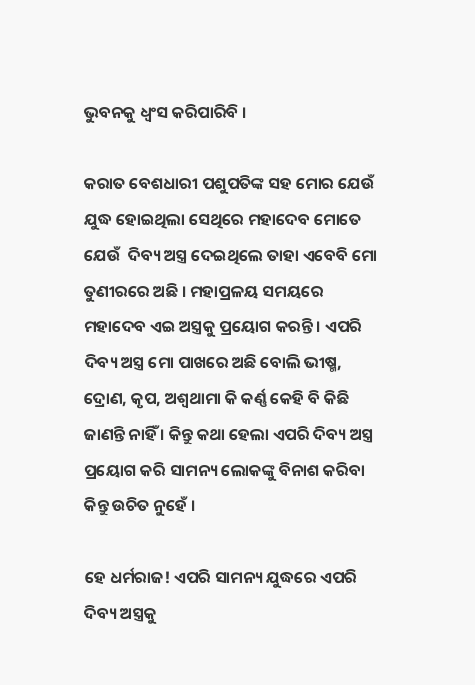ଭୁବନକୁ ଧ୍ୱଂସ କରିପାରିବି ।

କରାତ ବେଶଧାରୀ ପଶୁପତିଙ୍କ ସହ ମୋର ଯେଉଁ ଯୁଦ୍ଧ ହୋଇଥିଲା ସେଥିରେ ମହାଦେବ ମୋତେ ଯେଉଁ  ଦିବ୍ୟ ଅସ୍ତ୍ର ଦେଇଥିଲେ ତାହା ଏବେବି ମୋ ତୁଣୀରରେ ଅଛି । ମହାପ୍ରଳୟ ସମୟରେ ମହାଦେବ ଏଇ ଅସ୍ତ୍ରକୁ ପ୍ରୟୋଗ କରନ୍ତି । ଏପରି ଦିବ୍ୟ ଅସ୍ତ୍ର ମୋ ପାଖରେ ଅଛି ବୋଲି ଭୀଷ୍ମ, ଦ୍ରୋଣ, କୃପ, ଅଶ୍ୱଥାମା କି କର୍ଣ୍ଣ କେହି ବି କିଛି ଜାଣନ୍ତି ନାହିଁ । କିନ୍ତୁ କଥା ହେଲା ଏପରି ଦିବ୍ୟ ଅସ୍ତ୍ର ପ୍ରୟୋଗ କରି ସାମନ୍ୟ ଲୋକଙ୍କୁ ବିନାଶ କରିବା କିନ୍ତୁ ଉଚିତ ନୁହେଁ ।

ହେ ଧର୍ମରାଜ! ଏପରି ସାମନ୍ୟ ଯୁଦ୍ଧରେ ଏପରି ଦିବ୍ୟ ଅସ୍ତ୍ରକୁ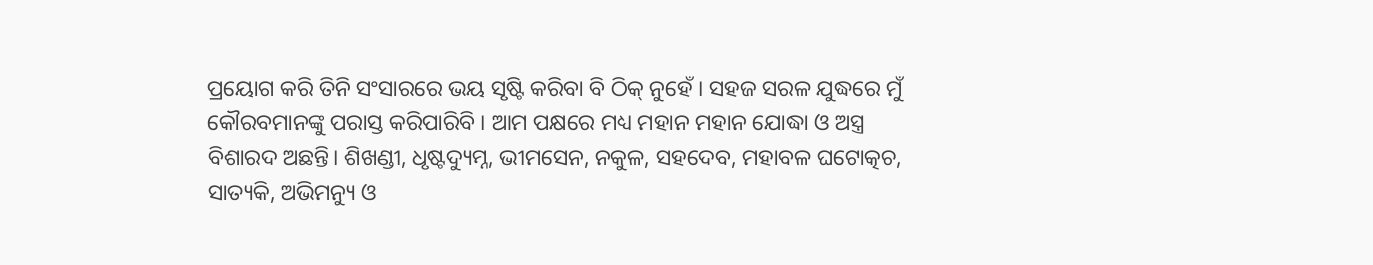ପ୍ରୟୋଗ କରି ତିନି ସଂସାରରେ ଭୟ ସୃଷ୍ଟି କରିବା ବି ଠିକ୍ ନୁହେଁ । ସହଜ ସରଳ ଯୁଦ୍ଧରେ ମୁଁ କୌରବମାନଙ୍କୁ ପରାସ୍ତ କରିପାରିବି । ଆମ ପକ୍ଷରେ ମଧ୍ୟ ମହାନ ମହାନ ଯୋଦ୍ଧା ଓ ଅସ୍ତ୍ର ବିଶାରଦ ଅଛନ୍ତି। ଶିଖଣ୍ଡୀ, ଧୃଷ୍ଟଦ୍ୟୁମ୍ନ, ଭୀମସେନ, ନକୁଳ, ସହଦେବ, ମହାବଳ ଘଟୋତ୍କଚ, ସାତ୍ୟକି, ଅଭିମନ୍ୟୁ ଓ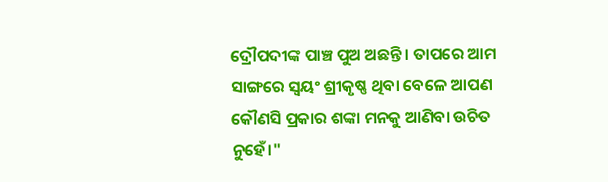ଦ୍ରୌପଦୀଙ୍କ ପାଞ୍ଚ ପୁଅ ଅଛନ୍ତି । ତାପରେ ଆମ ସାଙ୍ଗରେ ସ୍ୱୟଂ ଶ୍ରୀକୃଷ୍ଣ ଥିବା ବେଳେ ଆପଣ କୌଣସି ପ୍ରକାର ଶଙ୍କା ମନକୁ ଆଣିବା ଉଚିତ ନୁହେଁ।"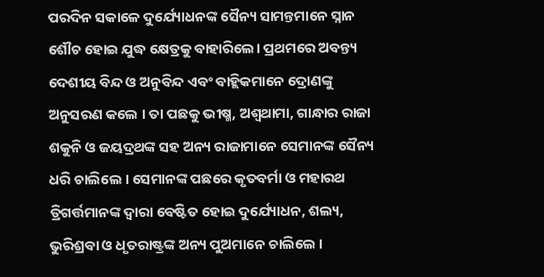ପରଦିନ ସକାଳେ ଦୁର୍ଯ୍ୟୋଧନଙ୍କ ସୈନ୍ୟ ସାମନ୍ତମାନେ ସ୍ନାନ ଶୌଚ ହୋଇ ଯୁଦ୍ଧ କ୍ଷେତ୍ରକୁ ବାହାରିଲେ। ପ୍ରଥମରେ ଅବନ୍ତ୍ୟ ଦେଶୀୟ ବିନ୍ଦ ଓ ଅନୁବିନ୍ଦ ଏବଂ ବାହ୍ଲିକମାନେ ଦ୍ରୋଣଙ୍କୁ ଅନୁସରଣ କଲେ । ତା ପଛକୁ ଭୀଷ୍ମ, ଅଶ୍ୱଥାମା, ଗାନ୍ଧାର ରାଜା ଶକୁନି ଓ ଜୟଦ୍ରଥଙ୍କ ସହ ଅନ୍ୟ ରାଜାମାନେ ସେମାନଙ୍କ ସୈନ୍ୟ ଧରି ଚାଲିଲେ । ସେମାନଙ୍କ ପଛରେ କୃତବର୍ମା ଓ ମହାରଥ ତ୍ରିଗର୍ତ୍ତମାନଙ୍କ ଦ୍ୱାରା ବେଷ୍ଟିତ ହୋଇ ଦୁର୍ଯ୍ୟୋଧନ, ଶଲ୍ୟ, ଭୁରିଶ୍ରବା ଓ ଧୃତରାଷ୍ଟ୍ରଙ୍କ ଅନ୍ୟ ପୁଅମାନେ ଚାଲିଲେ ।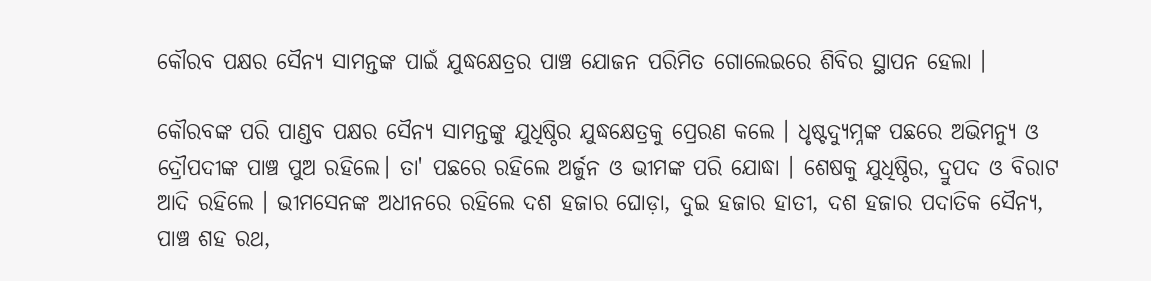କୌରବ ପକ୍ଷର ସୈନ୍ୟ ସାମନ୍ତଙ୍କ ପାଇଁ ଯୁଦ୍ଧକ୍ଷେତ୍ରର ପାଞ୍ଚ ଯୋଜନ ପରିମିତ ଗୋଲେଇରେ ଶିବିର ସ୍ଥାପନ ହେଲା ।

କୌରବଙ୍କ ପରି ପାଣ୍ଡବ ପକ୍ଷର ସୈନ୍ୟ ସାମନ୍ତଙ୍କୁ ଯୁଧିଷ୍ଠିର ଯୁଦ୍ଧକ୍ଷେତ୍ରକୁ ପ୍ରେରଣ କଲେ । ଧୃଷ୍ଟଦ୍ୟୁମ୍ନଙ୍କ ପଛରେ ଅଭିମନ୍ୟୁ ଓ ଦ୍ରୌପଦୀଙ୍କ ପାଞ୍ଚ ପୁଅ ରହିଲେ। ତା' ପଛରେ ରହିଲେ ଅର୍ଜୁନ ଓ ଭୀମଙ୍କ ପରି ଯୋଦ୍ଧା । ଶେଷକୁ ଯୁଧିଷ୍ଠିର, ଦ୍ରୁପଦ ଓ ବିରାଟ ଆଦି ରହିଲେ । ଭୀମସେନଙ୍କ ଅଧୀନରେ ରହିଲେ ଦଶ ହଜାର ଘୋଡ଼ା, ଦୁଇ ହଜାର ହାତୀ, ଦଶ ହଜାର ପଦାତିକ ସୈନ୍ୟ, ପାଞ୍ଚ ଶହ ରଥ,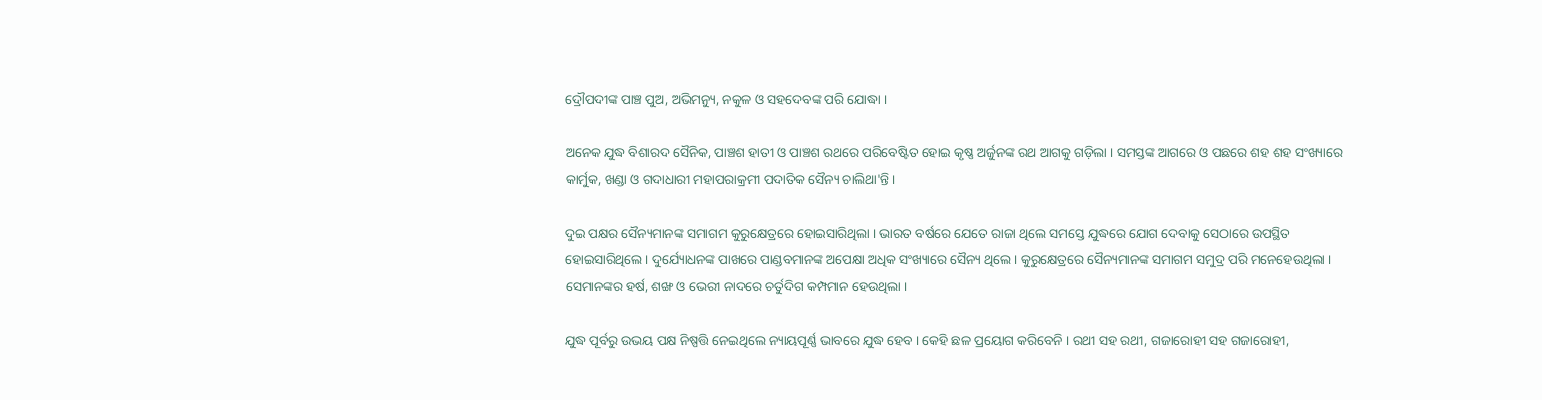ଦ୍ରୌପଦୀଙ୍କ ପାଞ୍ଚ ପୁଅ, ଅଭିମନ୍ୟୁ, ନକୁଳ ଓ ସହଦେବଙ୍କ ପରି ଯୋଦ୍ଧା ।

ଅନେକ ଯୁଦ୍ଧ ବିଶାରଦ ସୈନିକ, ପାଞ୍ଚଶ ହାତୀ ଓ ପାଞ୍ଚଶ ରଥରେ ପରିବେଷ୍ଟିତ ହୋଇ କୃଷ୍ଣ ଅର୍ଜୁନଙ୍କ ରଥ ଆଗକୁ ଗଡ଼ିଲା । ସମସ୍ତଙ୍କ ଆଗରେ ଓ ପଛରେ ଶହ ଶହ ସଂଖ୍ୟାରେ କାର୍ମୁକ, ଖଣ୍ଡା ଓ ଗଦାଧାରୀ ମହାପରାକ୍ରମୀ ପଦାତିକ ସୈନ୍ୟ ଚାଲିଥା'ନ୍ତି ।

ଦୁଇ ପକ୍ଷର ସୈନ୍ୟମାନଙ୍କ ସମାଗମ କୁରୁକ୍ଷେତ୍ରରେ ହୋଇସାରିଥିଲା । ଭାରତ ବର୍ଷରେ ଯେତେ ରାଜା ଥିଲେ ସମସ୍ତେ ଯୁଦ୍ଧରେ ଯୋଗ ଦେବାକୁ ସେଠାରେ ଉପସ୍ଥିତ ହୋଇସାରିଥିଲେ । ଦୁର୍ଯ୍ୟୋଧନଙ୍କ ପାଖରେ ପାଣ୍ଡବମାନଙ୍କ ଅପେକ୍ଷା ଅଧିକ ସଂଖ୍ୟାରେ ସୈନ୍ୟ ଥିଲେ । କୁରୁକ୍ଷେତ୍ରରେ ସୈନ୍ୟମାନଙ୍କ ସମାଗମ ସମୁଦ୍ର ପରି ମନେହେଉଥିଲା । ସେମାନଙ୍କର ହର୍ଷ, ଶଙ୍ଖ ଓ ଭେରୀ ନାଦରେ ଚର୍ତୁଦିଗ କମ୍ପମାନ ହେଉଥିଲା ।

ଯୁଦ୍ଧ ପୂର୍ବରୁ ଉଭୟ ପକ୍ଷ ନିଷ୍ପତ୍ତି ନେଇଥିଲେ ନ୍ୟାୟପୂର୍ଣ୍ଣ ଭାବରେ ଯୁଦ୍ଧ ହେବ । କେହି ଛଳ ପ୍ରୟୋଗ କରିବେନି । ରଥୀ ସହ ରଥୀ, ଗଜାରୋହୀ ସହ ଗଜାରୋହୀ,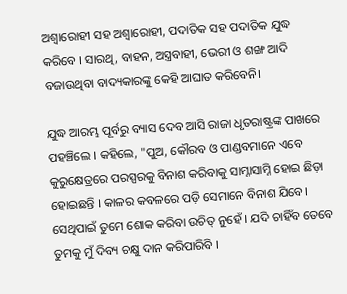ଅଶ୍ୱାରୋହୀ ସହ ଅଶ୍ୱାରୋହୀ, ପଦାତିକ ସହ ପଦାତିକ ଯୁଦ୍ଧ କରିବେ । ସାରଥି, ବାହନ, ଅସ୍ତ୍ରବାହୀ, ଭେରୀ ଓ ଶଙ୍ଖ ଆଦି ବଜାଉଥିବା ବାଦ୍ୟକାରଙ୍କୁ କେହି ଆଘାତ କରିବେନି।

ଯୁଦ୍ଧ ଆରମ୍ଭ ପୂର୍ବରୁ ବ୍ୟାସ ଦେବ ଆସି ରାଜା ଧୃତରାଷ୍ଟ୍ରଙ୍କ ପାଖରେ ପହଞ୍ଚିଲେ । କହିଲେ, "ପୁଅ, କୌରବ ଓ ପାଣ୍ଡବମାନେ ଏବେ କୁରୁକ୍ଷେତ୍ରରେ ପରସ୍ପରକୁ ବିନାଶ କରିବାକୁ ସାମ୍ନାସାମ୍ନି ହୋଇ ଛିଡ଼ା ହୋଇଛନ୍ତି । କାଳର କବଳରେ ପଡ଼ି ସେମାନେ ବିନାଶ ଯିବେ। ସେଥିପାଇଁ ତୁମେ ଶୋକ କରିବା ଉଚିତ୍ ନୁହେଁ । ଯଦି ଚାହିଁବ ତେବେ ତୁମକୁ ମୁଁ ଦିବ୍ୟ ଚକ୍ଷୁ ଦାନ କରିପାରିବି ।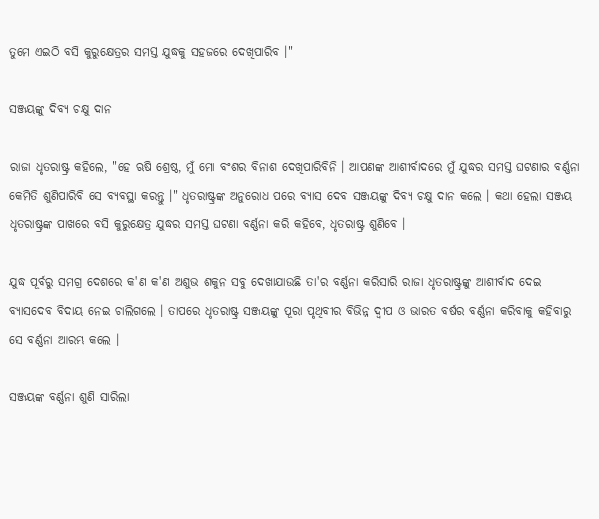ତୁମେ ଏଇଠି ବସି କୁରୁକ୍ଷେତ୍ରର ସମସ୍ତ ଯୁଦ୍ଧକୁ ସହଜରେ ଦେଖିପାରିବ ।"

ସଞ୍ଜୟଙ୍କୁ ଦିବ୍ୟ ଚକ୍ଷୁ ଦାନ

ରାଜା ଧୃତରାଷ୍ଟ୍ର କହିଲେ, "ହେ ଋଷି ଶ୍ରେଷ୍ଠ, ମୁଁ ମୋ ବଂଶର ବିନାଶ ଦେଖିପାରିବିନି । ଆପଣଙ୍କ ଆଶୀର୍ବାଦରେ ମୁଁ ଯୁଦ୍ଧର ସମସ୍ତ ଘଟଣାର ବର୍ଣ୍ଣନା କେମିତି ଶୁଣିପାରିବି ସେ ବ୍ୟବସ୍ଥା କରନ୍ତୁ ।" ଧୃତରାଷ୍ଟ୍ରଙ୍କ ଅନୁରୋଧ ପରେ ବ୍ୟାସ ଦେବ ସଞ୍ଜୟଙ୍କୁ ଦିବ୍ୟ ଚକ୍ଷୁ ଦାନ କଲେ । କଥା ହେଲା ସଞ୍ଜୟ ଧୃତରାଷ୍ଟ୍ରଙ୍କ ପାଖରେ ବସି କୁରୁକ୍ଷେତ୍ର ଯୁଦ୍ଧର ସମସ୍ତ ଘଟଣା ବର୍ଣ୍ଣନା କରି କହିବେ, ଧୃତରାଷ୍ଟ୍ର ଶୁଣିବେ ।

ଯୁଦ୍ଧ ପୂର୍ବରୁ ସମଗ୍ର ଦେଶରେ କ'ଣ କ'ଣ ଅଶୁଭ ଶକୁନ ସବୁ ଦେଖାଯାଉଛି ତା'ର ବର୍ଣ୍ଣନା କରିସାରି ରାଜା ଧୃତରାଷ୍ଟ୍ରଙ୍କୁ ଆଶୀର୍ବାଦ ଦେଇ ବ୍ୟାସଦେବ ବିଦାୟ ନେଇ ଚାଲିଗଲେ । ତାପରେ ଧୃତରାଷ୍ଟ୍ର ସଞ୍ଜୟଙ୍କୁ ପୂରା ପୃଥିବୀର ବିଭିନ୍ନ ଦ୍ୱୀପ ଓ ଭାରତ ବର୍ଷର ବର୍ଣ୍ଣନା କରିବାକୁ କହିବାରୁ ସେ ବର୍ଣ୍ଣନା ଆରମ୍ଭ କଲେ ।

ସଞ୍ଜୟଙ୍କ ବର୍ଣ୍ଣନା ଶୁଣି ସାରିଲା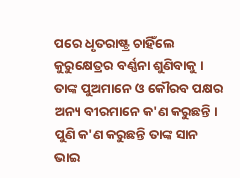ପରେ ଧୃତରାଷ୍ଟ୍ର ଚାହିଁଲେ କୁରୁକ୍ଷେତ୍ରର ବର୍ଣ୍ଣନା ଶୁଣିବାକୁ । ତାଙ୍କ ପୁଅମାନେ ଓ କୌରବ ପକ୍ଷର ଅନ୍ୟ ବୀରମାନେ କ'ଣ କରୁଛନ୍ତି । ପୁଣି କ'ଣ କରୁଛନ୍ତି ତାଙ୍କ ସାନ ଭାଇ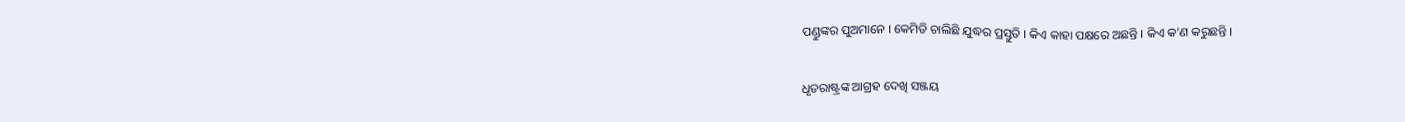ପଣ୍ଡୁଙ୍କର ପୁଅମାନେ । କେମିତି ଚାଲିଛି ଯୁଦ୍ଧର ପ୍ରସ୍ତୁତି । କିଏ କାହା ପକ୍ଷରେ ଅଛନ୍ତି । କିଏ କ'ଣ କରୁଛନ୍ତି ।

ଧୃତରାଷ୍ଟ୍ରଙ୍କ ଆଗ୍ରହ ଦେଖି ସଞ୍ଜୟ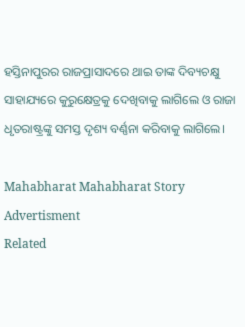ହସ୍ତିନାପୁରର ରାଜପ୍ରାସାଦରେ ଥାଇ ତାଙ୍କ ଦିବ୍ୟଚକ୍ଷୁ ସାହାଯ୍ୟରେ କୁରୁକ୍ଷେତ୍ରକୁ ଦେଖିବାକୁ ଲାଗିଲେ ଓ ରାଜା ଧୃତରାଷ୍ଟ୍ରଙ୍କୁ ସମସ୍ତ ଦୃଶ୍ୟ ବର୍ଣ୍ଣନା କରିବାକୁ ଲାଗିଲେ।

Mahabharat Mahabharat Story
Advertisment
Related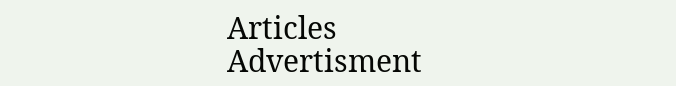Articles
Advertisment